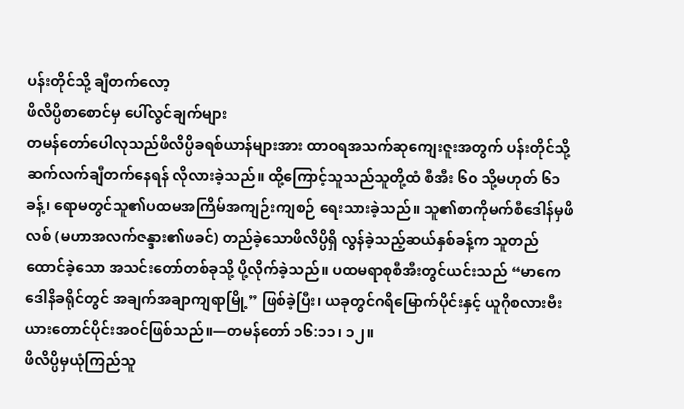ပန်းတိုင်သို့ ချီတက်လော့
ဖိလိပ္ပိစာစောင်မှ ပေါ်လွင်ချက်များ
တမန်တော်ပေါလုသည်ဖိလိပ္ပိခရစ်ယာန်များအား ထာဝရအသက်ဆုကျေးဇူးအတွက် ပန်းတိုင်သို့ဆက်လက်ချီတက်နေရန် လိုလားခဲ့သည်။ ထို့ကြောင့်သူသည်သူတို့ထံ စီအီး ၆၀ သို့မဟုတ် ၆၁ ခန့်၊ ရောမတွင်သူ၏ပထမအကြိမ်အကျဉ်းကျစဉ် ရေးသားခဲ့သည်။ သူ၏စာကိုမက်စီဒေါန်မှဖိလစ် (မဟာအလက်ဇန္ဒား၏ဖခင်) တည်ခဲ့သောဖိလိပ္ပိရှိ လွန်ခဲ့သည့်ဆယ်နှစ်ခန့်က သူတည်ထောင်ခဲ့သော အသင်းတော်တစ်ခုသို့ ပို့လိုက်ခဲ့သည်။ ပထမရာစုစီအီးတွင်ယင်းသည် “မာကေဒေါနိခရိုင်တွင် အချက်အချာကျရာမြို့” ဖြစ်ခဲ့ပြီး၊ ယခုတွင်ဂရိမြောက်ပိုင်းနှင့် ယူဂိုစလားဗီးယားတောင်ပိုင်းအဝင်ဖြစ်သည်။—တမန်တော် ၁၆:၁၁၊ ၁၂။
ဖိလိပ္ပိမှယုံကြည်သူ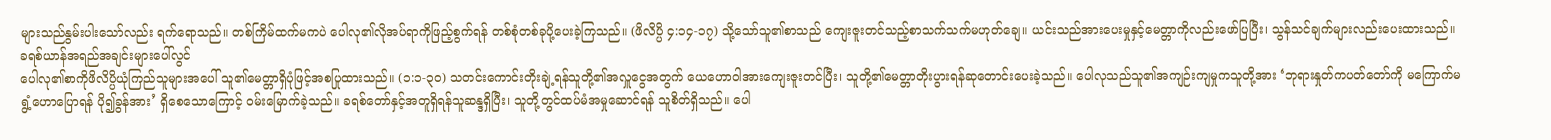များသည်နွမ်းပါးသော်လည်း ရက်ရောသည်။ တစ်ကြိမ်ထက်မကပဲ ပေါလု၏လိုအပ်ရာကိုဖြည့်စွက်ရန် တစ်စုံတစ်ခုပို့ပေးခဲ့ကြသည်။ (ဖိလိပ္ပိ ၄:၁၄-၁၇) သို့သော်သူ၏စာသည် ကျေးဇူးတင်သည့်စာသက်သက်မဟုတ်ချေ။ ယင်းသည်အားပေးမှုနှင့်မေတ္တာကိုလည်းဖော်ပြပြီး၊ သွန်သင်ချက်များလည်းပေးထားသည်။
ခရစ်ယာန်အရည်အချင်းများပေါ်လွင်
ပေါလု၏စာကိုဖိလိပ္ပိယုံကြည်သူများအပေါ် သူ၏မေတ္တာရှိပုံဖြင့်အစပြုထားသည်။ (၁:၁-၃၀) သတင်းကောင်းတိုးချဲ့ရန်သူတို့၏အလှူငွေအတွက် ယေဟောဝါအားကျေးဇူးတင်ပြီး၊ သူတို့၏မေတ္တာတိုးပွားရန်ဆုတောင်းပေးခဲ့သည်။ ပေါလုသည်သူ၏အကျဉ်းကျမှုကသူတို့အား ‘ဘုရားနှုတ်ကပတ်တော်ကို မကြောက်မရွံ့ဟောပြောရန် ပို၍ခွန်အား’ ရှိစေသောကြောင့် ဝမ်းမြောက်ခဲ့သည်။ ခရစ်တော်နှင့်အတူရှိရန်သူဆန္ဒရှိပြီး၊ သူတို့တွင်ထပ်မံအမှုဆောင်ရန် သူစိတ်ရှိသည်။ ပေါ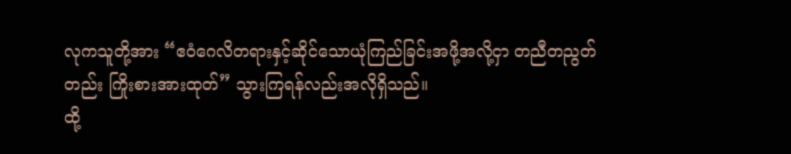လုကသူတို့အား “ဧဝံဂေလိတရားနှင့်ဆိုင်သောယုံကြည်ခြင်းအဖို့အလို့ငှာ တညီတညွတ်တည်း ကြိုးစားအားထုတ်” သွားကြရန်လည်းအလိုရှိသည်။
ထို့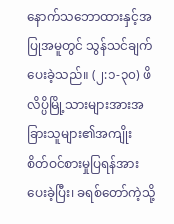နောက်သဘောထားနှင့်အပြုအမူတွင် သွန်သင်ချက်ပေးခဲ့သည်။ (၂:၁-၃၀) ဖိလိပ္ပိမြို့သားများအားအခြားသူများ၏အကျိုး စိတ်ဝင်စားမှုပြရန်အားပေးခဲ့ပြီး၊ ခရစ်တော်ကဲ့သို့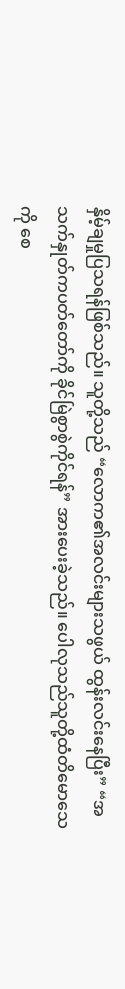နှိမ့်ချမှုပြသရန်ဖြစ်သည်။ သူတို့သည် “လောက၏အလင်းများသဖွယ် ထွန်းလင်းနေပြီး” “အသက်နှုတ်ကပတ်တော်ကို ခိုင်မြဲစွာစွဲကိုင်ရန်” အားပေးခဲ့သည်။ ပေါလုသည်သူတို့ထံတိမောသေကို စေ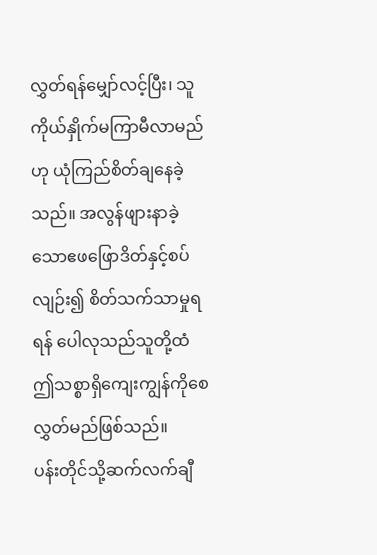လွှတ်ရန်မျှော်လင့်ပြီး၊ သူကိုယ်နှိုက်မကြာမီလာမည်ဟု ယုံကြည်စိတ်ချနေခဲ့သည်။ အလွန်ဖျားနာခဲ့သောဧဖဖြောဒိတ်နှင့်စပ်လျဉ်း၍ စိတ်သက်သာမှုရရန် ပေါလုသည်သူတို့ထံဤသစ္စာရှိကျေးကျွန်ကိုစေလွှတ်မည်ဖြစ်သည်။
ပန်းတိုင်သို့ဆက်လက်ချီ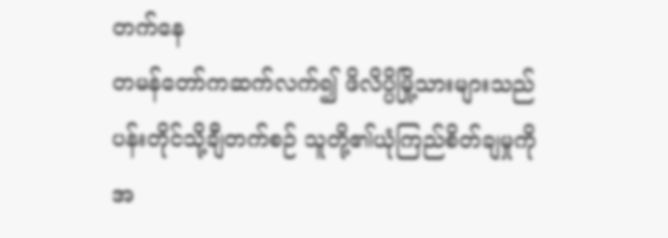တက်နေ
တမန်တော်ကဆက်လက်၍ ဖိလိပ္ပိမြို့သားများသည် ပန်းတိုင်သို့ချီတက်စဉ် သူတို့၏ယုံကြည်စိတ်ချမှုကိုအ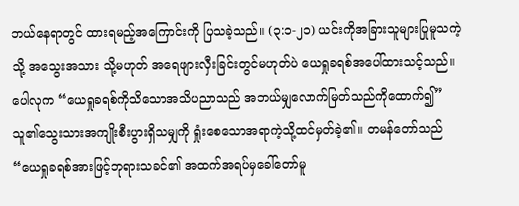ဘယ်နေရာတွင် ထားရမည့်အကြောင်းကို ပြသခဲ့သည်။ (၃:၁-၂၁) ယင်းကိုအခြားသူများပြုမူသကဲ့သို့ အသွေးအသား သို့မဟုတ် အရေဖျားလှီးခြင်းတွင်မဟုတ်ပဲ ယေရှုခရစ်အပေါ်ထားသင့်သည်။ ပေါလုက “ယေရှုခရစ်ကိုသိသောအသိပညာသည် အဘယ်မျှလောက်မြတ်သည်ကိုထောက်၍” သူ၏သွေးသားအကျိုးစီးပွားရှိသမျှကို ရှုံးစေသောအရာကဲ့သို့ထင်မှတ်ခဲ့၏။ တမန်တော်သည် “ယေရှုခရစ်အားဖြင့်ဘုရားသခင်၏ အထက်အရပ်မှခေါ်တော်မူ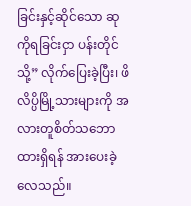ခြင်းနှင့်ဆိုင်သော ဆုကိုရခြင်းငှာ ပန်းတိုင်သို့” လိုက်ပြေးခဲ့ပြီး၊ ဖိလိပ္ပိမြို့သားများကို အလားတူစိတ်သဘောထားရှိရန် အားပေးခဲ့လေသည်။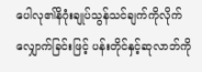ပေါလု၏နိဂုံးချုပ်သွန်သင်ချက်ကိုလိုက်လျှောက်ခြင်းဖြင့် ပန်းတိုင်နှင့်ဆုလာဘ်ကို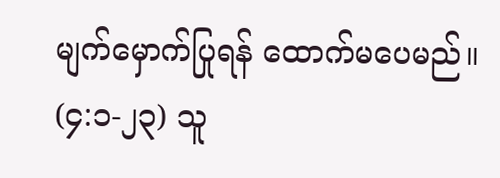မျက်မှောက်ပြုရန် ထောက်မပေမည်။ (၄:၁-၂၃) သူ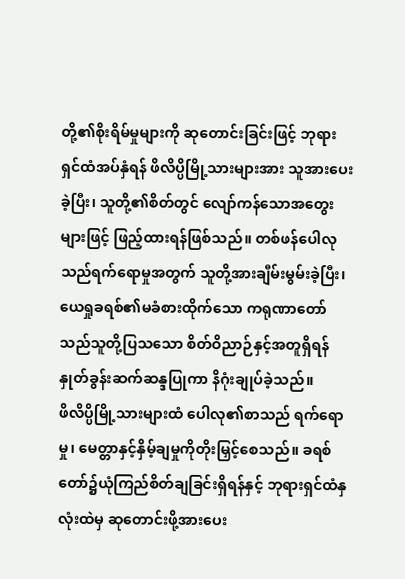တို့၏စိုးရိမ်မှုများကို ဆုတောင်းခြင်းဖြင့် ဘုရားရှင်ထံအပ်နှံရန် ဖိလိပ္ပိမြို့သားများအား သူအားပေးခဲ့ပြီး၊ သူတို့၏စိတ်တွင် လျော်ကန်သောအတွေးများဖြင့် ဖြည့်ထားရန်ဖြစ်သည်။ တစ်ဖန်ပေါလုသည်ရက်ရောမှုအတွက် သူတို့အားချီမ်းမွမ်းခဲ့ပြီး၊ ယေရှုခရစ်၏မခံစားထိုက်သော ကရုဏာတော်သည်သူတို့ပြသသော စိတ်ဝိညာဉ်နှင့်အတူရှိရန် နှုတ်ခွန်းဆက်ဆန္ဒပြုကာ နိဂုံးချုပ်ခဲ့သည်။
ဖိလိပ္ပိမြို့သားများထံ ပေါလု၏စာသည် ရက်ရောမှု၊ မေတ္တာနှင့်နှိမ့်ချမှုကိုတိုးမြှင့်စေသည်။ ခရစ်တော်၌ယုံကြည်စိတ်ချခြင်းရှိရန်နှင့် ဘုရားရှင်ထံနှလုံးထဲမှ ဆုတောင်းဖို့အားပေး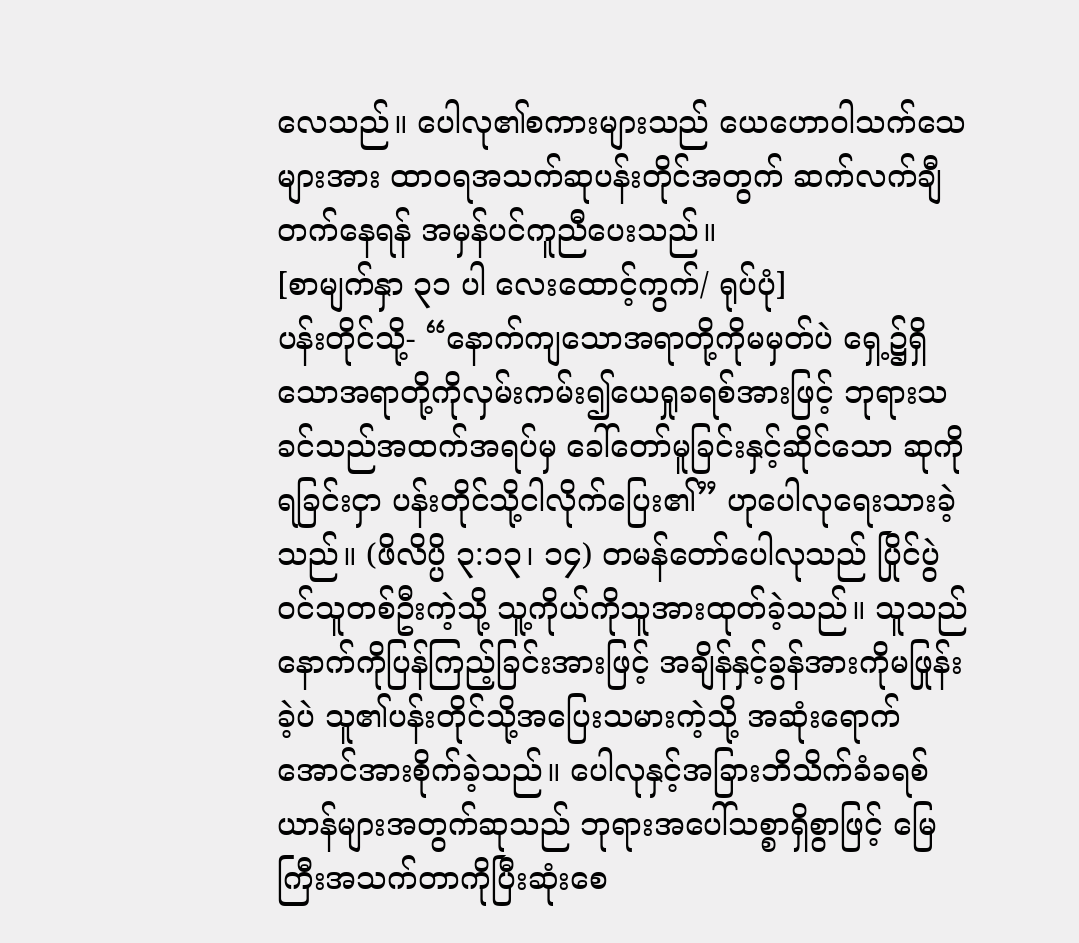လေသည်။ ပေါလု၏စကားများသည် ယေဟောဝါသက်သေများအား ထာဝရအသက်ဆုပန်းတိုင်အတွက် ဆက်လက်ချီတက်နေရန် အမှန်ပင်ကူညီပေးသည်။
[စာမျက်နှာ ၃၁ ပါ လေးထောင့်ကွက်/ ရုပ်ပုံ]
ပန်းတိုင်သို့- “နောက်ကျသောအရာတို့ကိုမမှတ်ပဲ ရှေ့၌ရှိသောအရာတို့ကိုလှမ်းကမ်း၍ယေရှုခရစ်အားဖြင့် ဘုရားသခင်သည်အထက်အရပ်မှ ခေါ်တော်မူခြင်းနှင့်ဆိုင်သော ဆုကိုရခြင်းငှာ ပန်းတိုင်သို့ငါလိုက်ပြေး၏” ဟုပေါလုရေးသားခဲ့သည်။ (ဖိလိပ္ပိ ၃:၁၃၊ ၁၄) တမန်တော်ပေါလုသည် ပြိုင်ပွဲဝင်သူတစ်ဦးကဲ့သို့ သူ့ကိုယ်ကိုသူအားထုတ်ခဲ့သည်။ သူသည်နောက်ကိုပြန်ကြည့်ခြင်းအားဖြင့် အချိန်နှင့်ခွန်အားကိုမဖြုန်းခဲ့ပဲ သူ၏ပန်းတိုင်သို့အပြေးသမားကဲ့သို့ အဆုံးရောက်အောင်အားစိုက်ခဲ့သည်။ ပေါလုနှင့်အခြားဘိသိက်ခံခရစ်ယာန်များအတွက်ဆုသည် ဘုရားအပေါ်သစ္စာရှိစွာဖြင့် မြေကြီးအသက်တာကိုပြီးဆုံးစေ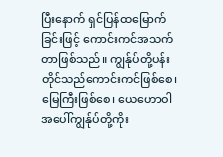ပြီးနောက် ရှင်ပြန်ထမြောက်ခြင်းဖြင့် ကောင်းကင်အသက်တာဖြစ်သည်။ ကျွန်ုပ်တို့ပန်းတိုင်သည်ကောင်းကင်ဖြစ်စေ၊ မြေကြီးဖြစ်စေ၊ ယေဟောဝါအပေါ်ကျွန်ုပ်တို့ကိုး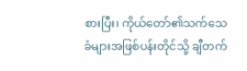စားပြီး၊ ကိုယ်တော်၏သက်သေခံများအဖြစ်ပန်းတိုင်သို့ ချီတက်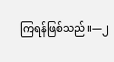ကြရန်ဖြစ်သည်။—၂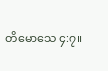တိမောသေ ၄:၇။